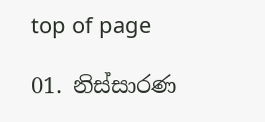top of page

01. නිස්සාරණ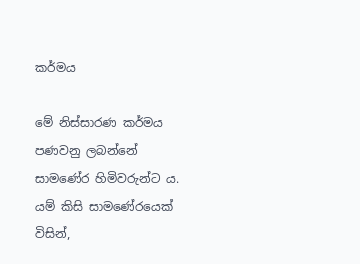කර්මය

මේ නිස්සාරණ කර්මය පණවනු ලබන්නේ සාමණේර හිමිවරුන්ට ය. යම් කිසි සාමණේරයෙක් විසින්,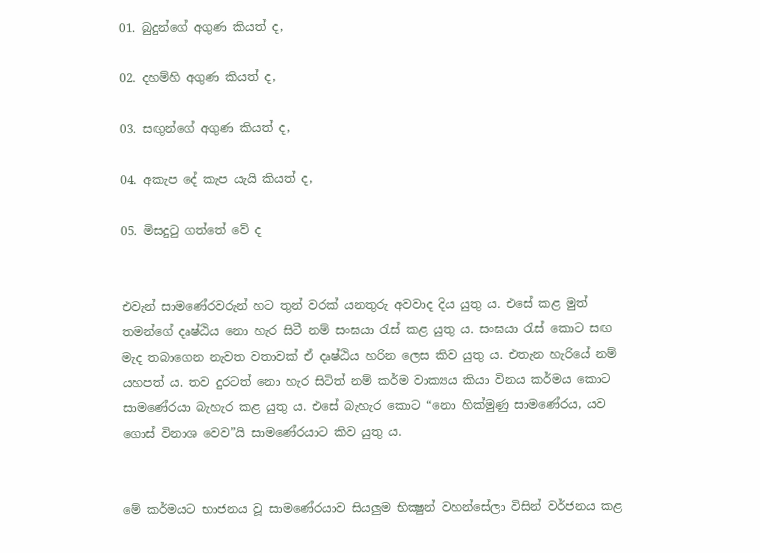01. බුදුන්ගේ අගුණ කියත් ද,

02. දහම්හි අගුණ කියත් ද,

03. සඟුන්ගේ අගුණ කියත් ද,

04. අකැප දේ කැප යැයි කියත් ද,

05. මිසදුටු ගත්තේ වේ ද


එවැන් සාමණේරවරුන් හට තුන් වරක් යනතුරු අවවාද දිය යුතු ය. එසේ කළ මුත් තමන්ගේ දෘෂ්ඨිය නො හැර සිටී නම් සංඝයා රැස් කළ යුතු ය. සංඝයා රැස් කොට සඟ මැද තබාගෙන නැවත වතාවක් ඒ දෘෂ්ඨිය හරින ලෙස කිව යුතු ය. එතැන හැරියේ නම් යහපත් ය. තව දුරටත් නො හැර සිටිත් නම් කර්ම වාක්‍යය කියා විනය කර්මය කොට සාමණේරයා බැහැර කළ යුතු ය. එසේ බැහැර කොට “නො හික්මුණු සාමණේරය, යව ගොස් විනාශ වෙව”යි සාමණේරයාට කිව යුතු ය.


මේ කර්මයට භාජනය වූ සාමණේරයාව සියලුම භික්‍ෂුන් වහන්සේලා විසින් වර්ජනය කළ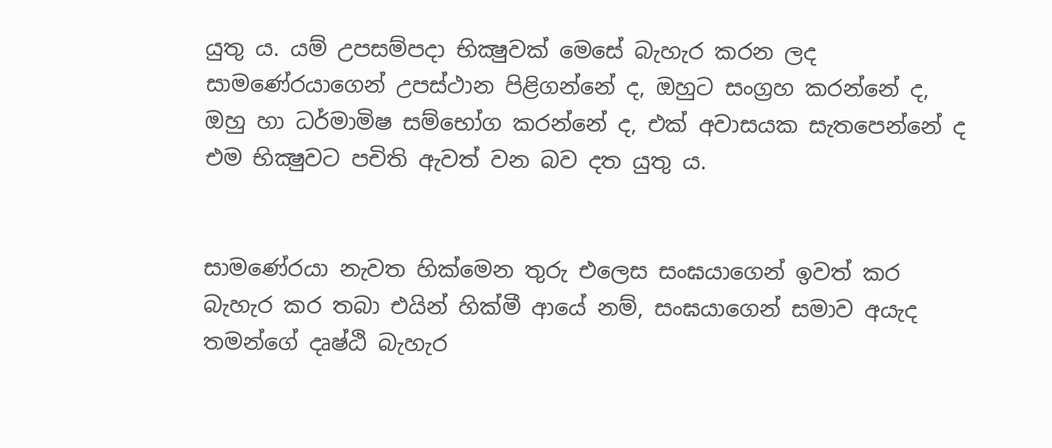යුතු ය. යම් උපසම්පදා භික්‍ෂුවක් මෙසේ බැහැර කරන ලද සාමණේරයාගෙන් උපස්ථාන පිළිගන්නේ ද, ඔහුට සංග්‍රහ කරන්නේ ද, ඔහු හා ධර්මාමිෂ සම්භෝග කරන්නේ ද, එක් අවාසයක සැතපෙන්නේ ද එම භික්‍ෂුවට පචිති ඇවත් වන බව දත යුතු ය.


සාමණේරයා නැවත හික්මෙන තුරු එලෙස සංඝයාගෙන් ඉවත් කර බැහැර කර තබා එයින් හික්මී ආයේ නම්, සංඝයාගෙන් සමාව අයැද තමන්ගේ දෘෂ්ඨි බැහැර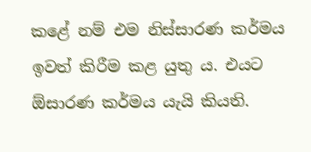කළේ නම් එම නිස්සාරණ කර්මය ඉවත් කිරීම කළ යුතු ය. එයට ඕසාරණ කර්මය යැයි කියති.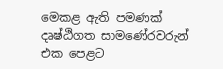මෙකළ ඇති පමණක් දෘෂ්ඨිගත සාමණේරවරුන් එක පෙළට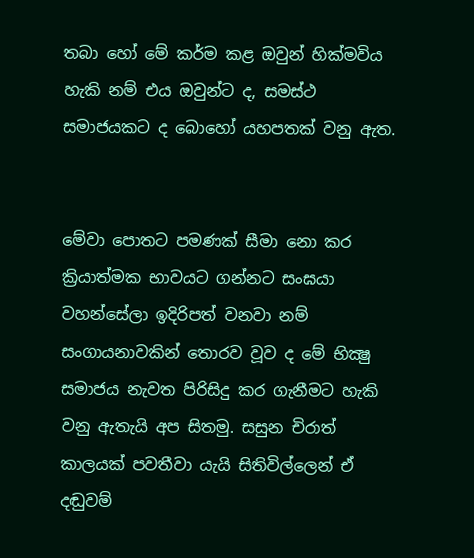තබා හෝ මේ කර්ම කළ ඔවුන් හික්මවිය හැකි නම් එය ඔවුන්ට ද, සමස්ථ සමාජයකට ද බොහෝ යහපතක් වනු ඇත.


මේවා පොතට පමණක් සීමා නො කර ක්‍රියාත්මක භාවයට ගන්නට සංඝයා වහන්සේලා ඉදිරිපත් වනවා නම් සංගායනාවකින් තොරව වූව ද මේ භික්‍ෂු සමාජය නැවත පිරිසිදු කර ගැනීමට හැකි වනු ඇතැයි අප සිතමු. සසුන චිරාත් කාලයක් පවතීවා යැයි සිතිවිල්ලෙන් ඒ දඬුවම්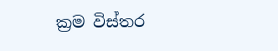ක්‍රම විස්තර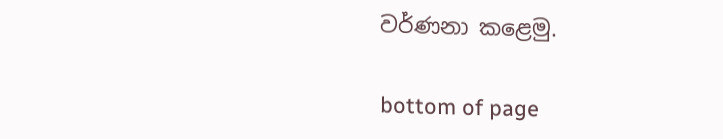වර්ණනා කළෙමු.

bottom of page